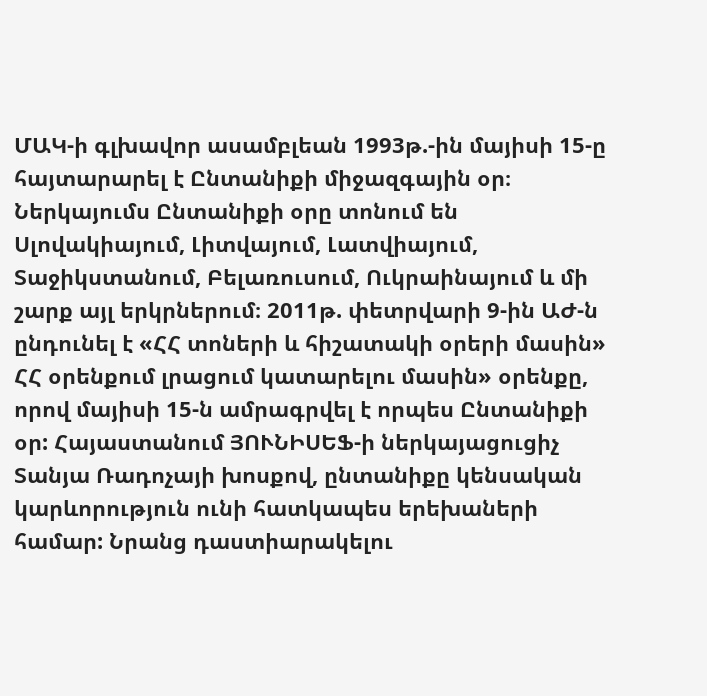ՄԱԿ-ի գլխավոր ասամբլեան 1993թ.-ին մայիսի 15-ը հայտարարել է Ընտանիքի միջազգային օր։ Ներկայումս Ընտանիքի օրը տոնում են Սլովակիայում, Լիտվայում, Լատվիայում, Տաջիկստանում, Բելառուսում, Ուկրաինայում և մի շարք այլ երկրներում։ 2011թ. փետրվարի 9-ին ԱԺ-ն ընդունել է «ՀՀ տոների և հիշատակի օրերի մասին» ՀՀ օրենքում լրացում կատարելու մասին» օրենքը, որով մայիսի 15-ն ամրագրվել է որպես Ընտանիքի օր: Հայաստանում ՅՈՒՆԻՍԵՖ-ի ներկայացուցիչ Տանյա Ռադոչայի խոսքով, ընտանիքը կենսական կարևորություն ունի հատկապես երեխաների համար: Նրանց դաստիարակելու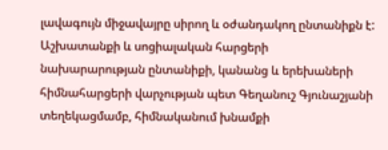լավագույն միջավայրը սիրող և օժանդակող ընտանիքն է: Աշխատանքի և սոցիալական հարցերի նախարարության ընտանիքի, կանանց և երեխաների հիմնահարցերի վարչության պետ Գեղանուշ Գյունաշյանի տեղեկացմամբ, հիմնականում խնամքի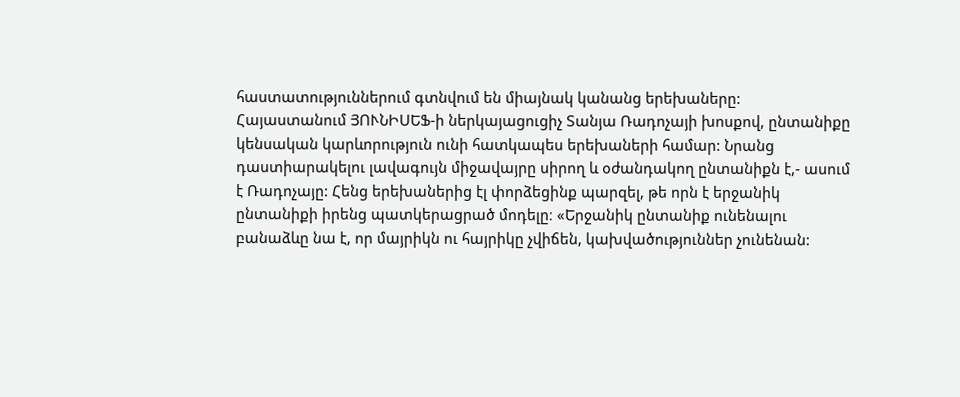հաստատություններում գտնվում են միայնակ կանանց երեխաները:
Հայաստանում ՅՈՒՆԻՍԵՖ-ի ներկայացուցիչ Տանյա Ռադոչայի խոսքով, ընտանիքը կենսական կարևորություն ունի հատկապես երեխաների համար: Նրանց դաստիարակելու լավագույն միջավայրը սիրող և օժանդակող ընտանիքն է,- ասում է Ռադոչայը: Հենց երեխաներից էլ փորձեցինք պարզել, թե որն է երջանիկ ընտանիքի իրենց պատկերացրած մոդելը։ «Երջանիկ ընտանիք ունենալու բանաձևը նա է, որ մայրիկն ու հայրիկը չվիճեն, կախվածություններ չունենան: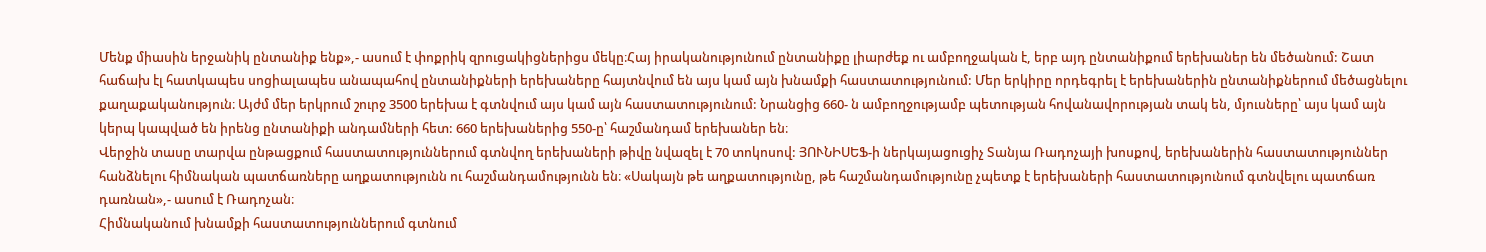Մենք միասին երջանիկ ընտանիք ենք»,- ասում է փոքրիկ զրուցակիցներիցս մեկը։Հայ իրականությունում ընտանիքը լիարժեք ու ամբողջական է, երբ այդ ընտանիքում երեխաներ են մեծանում: Շատ հաճախ էլ հատկապես սոցիալապես անապահով ընտանիքների երեխաները հայտնվում են այս կամ այն խնամքի հաստատությունում: Մեր երկիրը որդեգրել է երեխաներին ընտանիքներում մեծացնելու քաղաքականություն։ Այժմ մեր երկրում շուրջ 3500 երեխա է գտնվում այս կամ այն հաստատությունում: Նրանցից 660- ն ամբողջությամբ պետության հովանավորության տակ են, մյուսները՝ այս կամ այն կերպ կապված են իրենց ընտանիքի անդամների հետ: 660 երեխաներից 550-ը՝ հաշմանդամ երեխաներ են։
Վերջին տասը տարվա ընթացքում հաստատություններում գտնվող երեխաների թիվը նվազել է 70 տոկոսով: ՅՈՒՆԻՍԵՖ-ի ներկայացուցիչ Տանյա Ռադոչայի խոսքով, երեխաներին հաստատություններ հանձնելու հիմնական պատճառները աղքատությունն ու հաշմանդամությունն են։ «Սակայն թե աղքատությունը, թե հաշմանդամությունը չպետք է երեխաների հաստատությունում գտնվելու պատճառ դառնան»,- ասում է Ռադոչան։
Հիմնականում խնամքի հաստատություններում գտնում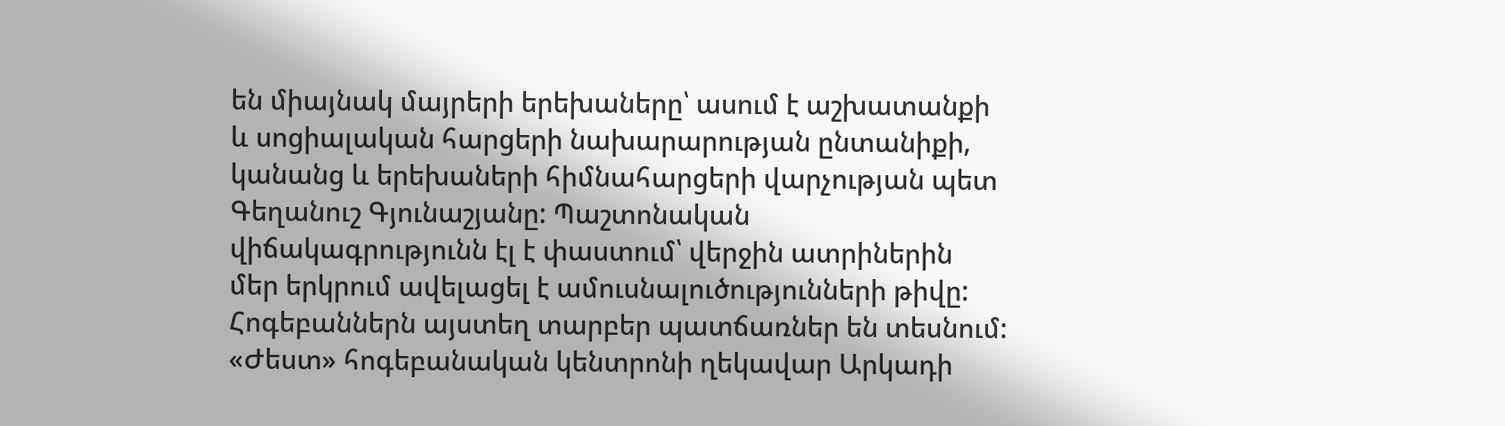են միայնակ մայրերի երեխաները՝ ասում է աշխատանքի և սոցիալական հարցերի նախարարության ընտանիքի, կանանց և երեխաների հիմնահարցերի վարչության պետ Գեղանուշ Գյունաշյանը: Պաշտոնական վիճակագրությունն էլ է փաստում՝ վերջին ատրիներին մեր երկրում ավելացել է ամուսնալուծությունների թիվը: Հոգեբաններն այստեղ տարբեր պատճառներ են տեսնում: «Ժեստ» հոգեբանական կենտրոնի ղեկավար Արկադի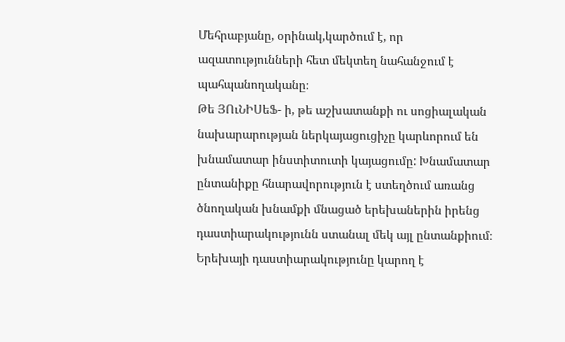Մեհրաբյանը, օրինակ,կարծում է, որ ազատությունների հետ մեկտեղ նահանջում է պահպանողականը։
Թե ՅՈւՆԻՍեՖ- ի, թե աշխատանքի ու սոցիալական նախարարության ներկայացուցիչը կարևորում են խնամատար ինստիտուտի կայացումը: Խնամատար ընտանիքը հնարավորություն է ստեղծում առանց ծնողական խնամքի մնացած երեխաներին իրենց դաստիարակությունն ստանալ մեկ այլ ընտանքիում։ Երեխայի դաստիարակությունը կարող է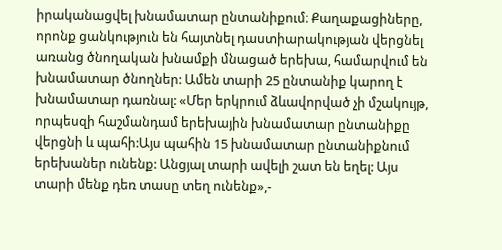իրականացվել խնամատար ընտանիքում։ Քաղաքացիները, որոնք ցանկություն են հայտնել դաստիարակության վերցնել առանց ծնողական խնամքի մնացած երեխա, համարվում են խնամատար ծնողներ: Ամեն տարի 25 ընտանիք կարող է խնամատար դառնալ: «Մեր երկրում ձևավորված չի մշակույթ, որպեսզի հաշմանդամ երեխային խնամատար ընտանիքը վերցնի և պահի:Այս պահին 15 խնամատար ընտանիքնում երեխաներ ունենք: Անցյալ տարի ավելի շատ են եղել: Այս տարի մենք դեռ տասը տեղ ունենք»,-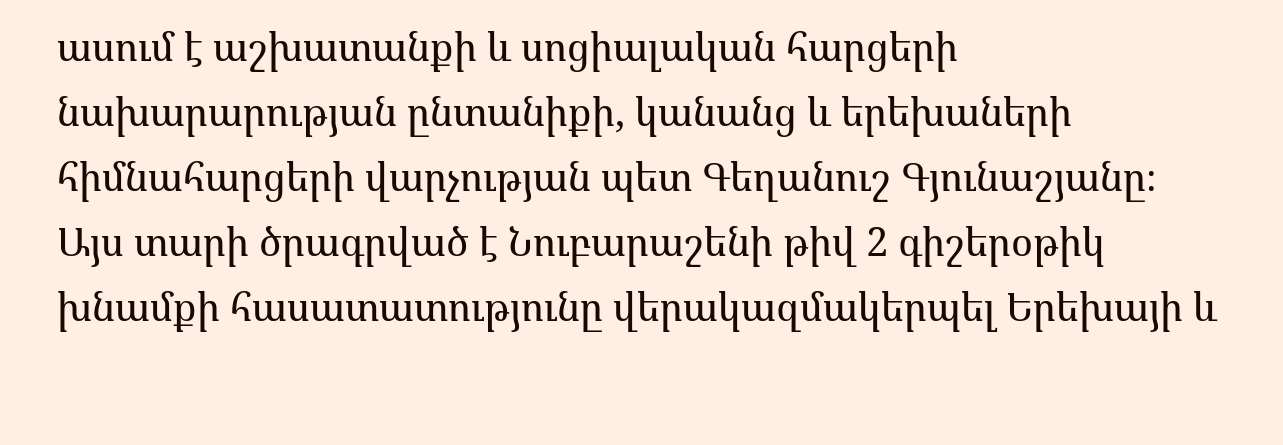ասում է աշխատանքի և սոցիալական հարցերի նախարարության ընտանիքի, կանանց և երեխաների հիմնահարցերի վարչության պետ Գեղանուշ Գյունաշյանը։
Այս տարի ծրագրված է Նուբարաշենի թիվ 2 գիշերօթիկ խնամքի հասատատությունը վերակազմակերպել Երեխայի և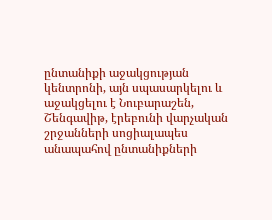ընտանիքի աջակցության կենտրոնի, այն սպասարկելու և աջակցելու է Նուբարաշեն, Շենգավիթ, էրեբունի վարչական շրջանների սոցիալապես անապահով ընտանիքների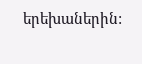երեխաներին: